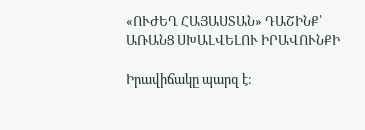«ՈՒԺԵՂ ՀԱՅԱՍՏԱՆ» ԴԱՇԻՆՔ՝ ԱՌԱՆՑ ՍԽԱԼՎԵԼՈՒ ԻՐԱՎՈՒՆՔԻ

Իրավիճակը պարզ է։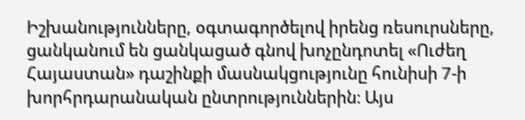Իշխանությունները, օգտագործելով իրենց ռեսուրսները, ցանկանում են ցանկացած գնով խոչընդոտել «Ուժեղ Հայաստան» դաշինքի մասնակցությունը հունիսի 7-ի խորհրդարանական ընտրություններին։ Այս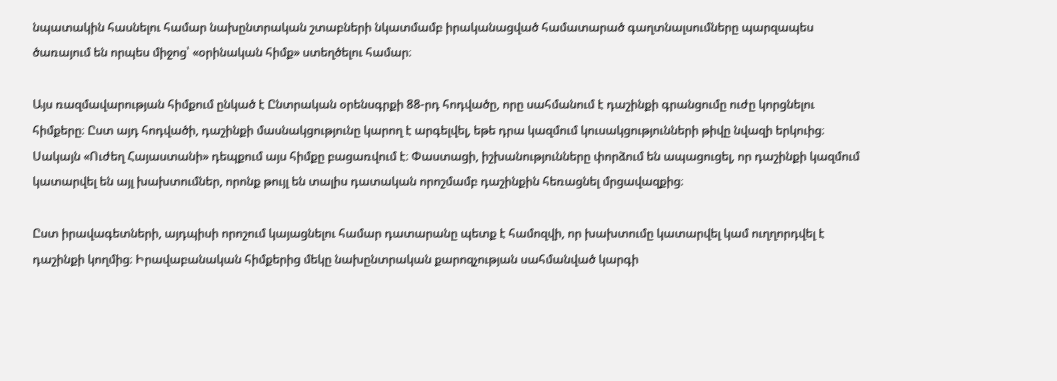նպատակին հասնելու համար նախընտրական շտաբների նկատմամբ իրականացված համատարած գաղտնալսումները պարզապես ծառայում են որպես միջոց՝ «օրինական հիմք» ստեղծելու համար։

Այս ռազմավարության հիմքում ընկած է Ընտրական օրենսգրքի 88-րդ հոդվածը, որը սահմանում է դաշինքի գրանցումը ուժը կորցնելու հիմքերը։ Ըստ այդ հոդվածի, դաշինքի մասնակցությունը կարող է արգելվել, եթե դրա կազմում կուսակցությունների թիվը նվազի երկուից։ Սակայն «Ուժեղ Հայաստանի» դեպքում այս հիմքը բացառվում է։ Փաստացի, իշխանությունները փորձում են ապացուցել, որ դաշինքի կազմում կատարվել են այլ խախտումներ, որոնք թույլ են տալիս դատական որոշմամբ դաշինքին հեռացնել մրցավազքից։

Ըստ իրավագետների, այդպիսի որոշում կայացնելու համար դատարանը պետք է համոզվի, որ խախտումը կատարվել կամ ուղղորդվել է դաշինքի կողմից։ Իրավաբանական հիմքերից մեկը նախընտրական քարոզչության սահմանված կարգի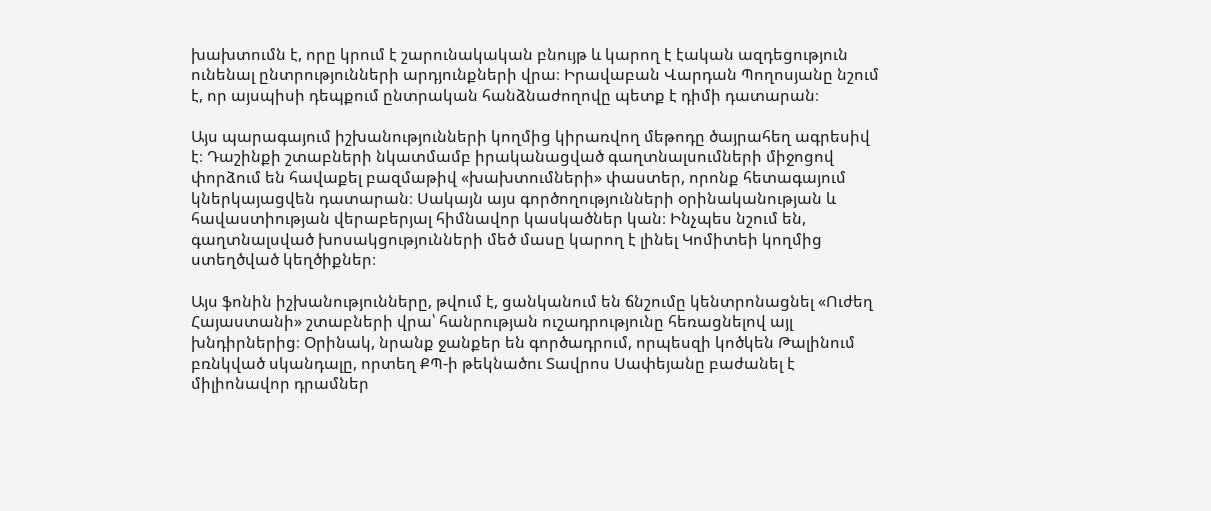խախտումն է, որը կրում է շարունակական բնույթ և կարող է էական ազդեցություն ունենալ ընտրությունների արդյունքների վրա։ Իրավաբան Վարդան Պողոսյանը նշում է, որ այսպիսի դեպքում ընտրական հանձնաժողովը պետք է դիմի դատարան։

Այս պարագայում իշխանությունների կողմից կիրառվող մեթոդը ծայրահեղ ագրեսիվ է։ Դաշինքի շտաբների նկատմամբ իրականացված գաղտնալսումների միջոցով փորձում են հավաքել բազմաթիվ «խախտումների» փաստեր, որոնք հետագայում կներկայացվեն դատարան։ Սակայն այս գործողությունների օրինականության և հավաստիության վերաբերյալ հիմնավոր կասկածներ կան։ Ինչպես նշում են, գաղտնալսված խոսակցությունների մեծ մասը կարող է լինել Կոմիտեի կողմից ստեղծված կեղծիքներ։

Այս ֆոնին իշխանությունները, թվում է, ցանկանում են ճնշումը կենտրոնացնել «Ուժեղ Հայաստանի» շտաբների վրա՝ հանրության ուշադրությունը հեռացնելով այլ խնդիրներից։ Օրինակ, նրանք ջանքեր են գործադրում, որպեսզի կոծկեն Թալինում բռնկված սկանդալը, որտեղ ՔՊ-ի թեկնածու Տավրոս Սափեյանը բաժանել է միլիոնավոր դրամներ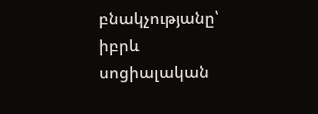բնակչությանը՝ իբրև սոցիալական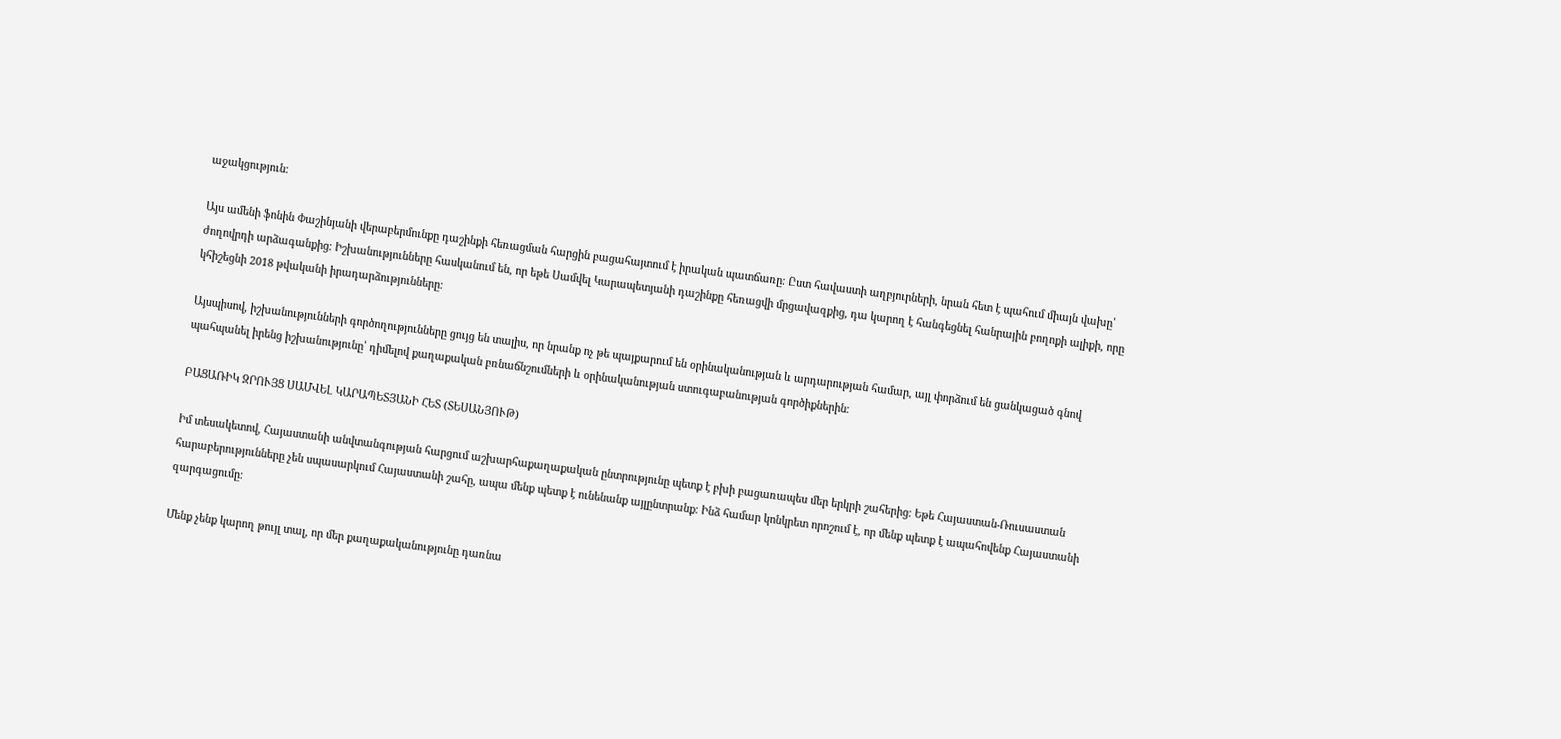աջակցություն։

Այս ամենի ֆոնին Փաշինյանի վերաբերմունքը դաշինքի հեռացման հարցին բացահայտում է իրական պատճառը։ Ըստ հավաստի աղբյուրների, նրան հետ է պահում միայն վախը՝ ժողովրդի արձագանքից։ Իշխանությունները հասկանում են, որ եթե Սամվել Կարապետյանի դաշինքը հեռացվի մրցավազքից, դա կարող է հանգեցնել հանրային բողոքի ալիքի, որը կհիշեցնի 2018 թվականի իրադարձությունները։

Այսպիսով, իշխանությունների գործողությունները ցույց են տալիս, որ նրանք ոչ թե պայքարում են օրինականության և արդարության համար, այլ փորձում են ցանկացած գնով պահպանել իրենց իշխանությունը՝ դիմելով քաղաքական բռնաճնշումների և օրինականության ստուգաբանության գործիքներին։

ԲԱՑԱՌԻԿ ԶՐՈՒՅՑ ՍԱՄՎԵԼ ԿԱՐԱՊԵՏՅԱՆԻ ՀԵՏ (ՏԵՍԱՆՅՈՒԹ)

Իմ տեսակետով, Հայաստանի անվտանգության հարցում աշխարհաքաղաքական ընտրությունը պետք է բխի բացառապես մեր երկրի շահերից։ Եթե Հայաստան-Ռուսաստան հարաբերությունները չեն սպասարկում Հայաստանի շահը, ապա մենք պետք է ունենանք այլընտրանք։ Ինձ համար կոնկրետ որոշում է, որ մենք պետք է ապահովենք Հայաստանի զարգացումը։

Մենք չենք կարող թույլ տալ, որ մեր քաղաքականությունը դառնա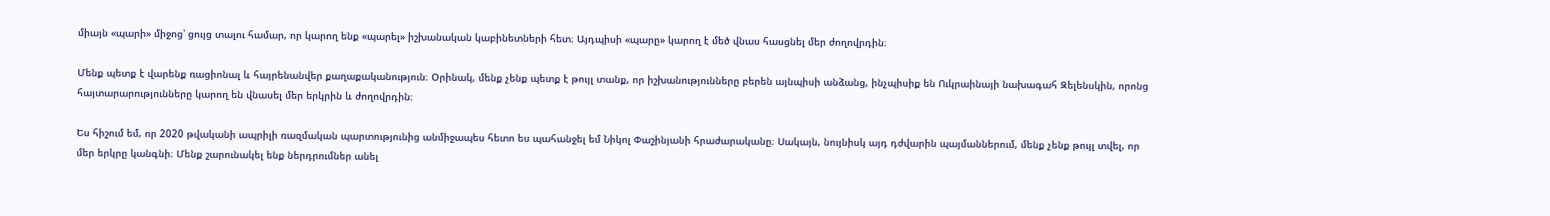միայն «պարի» միջոց՝ ցույց տալու համար, որ կարող ենք «պարել» իշխանական կաբինետների հետ։ Այդպիսի «պարը» կարող է մեծ վնաս հասցնել մեր ժողովրդին։

Մենք պետք է վարենք ռացիոնալ և հայրենանվեր քաղաքականություն։ Օրինակ, մենք չենք պետք է թույլ տանք, որ իշխանությունները բերեն այնպիսի անձանց, ինչպիսիք են Ուկրաինայի նախագահ Զելենսկին, որոնց հայտարարությունները կարող են վնասել մեր երկրին և ժողովրդին։

Ես հիշում եմ, որ 2020 թվականի ապրիլի ռազմական պարտությունից անմիջապես հետո ես պահանջել եմ Նիկոլ Փաշինյանի հրաժարականը։ Սակայն, նույնիսկ այդ դժվարին պայմաններում, մենք չենք թույլ տվել, որ մեր երկրը կանգնի։ Մենք շարունակել ենք ներդրումներ անել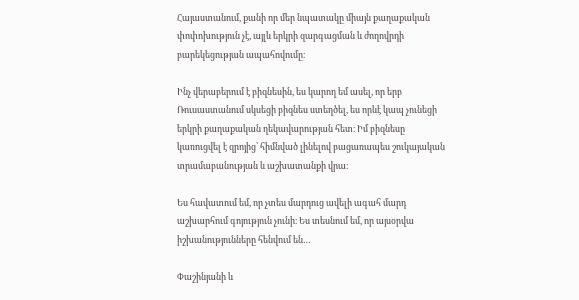Հայաստանում, քանի որ մեր նպատակը միայն քաղաքական փոփոխություն չէ, այլև երկրի զարգացման և ժողովրդի բարեկեցության ապահովումը։

Ինչ վերաբերում է բիզնեսին, ես կարող եմ ասել, որ երբ Ռուսաստանում սկսեցի բիզնես ստեղծել, ես որևէ կապ չունեցի երկրի քաղաքական ղեկավարության հետ։ Իմ բիզնեսը կառուցվել է զրոյից՝ հիմնված լինելով բացառապես շուկայական տրամաբանության և աշխատանքի վրա։

Ես հավատում եմ, որ չտես մարդուց ավելի ագահ մարդ աշխարհում գոյություն չունի։ Ես տեսնում եմ, որ այսօրվա իշխանությունները հենվում են…

Փաշինյանի և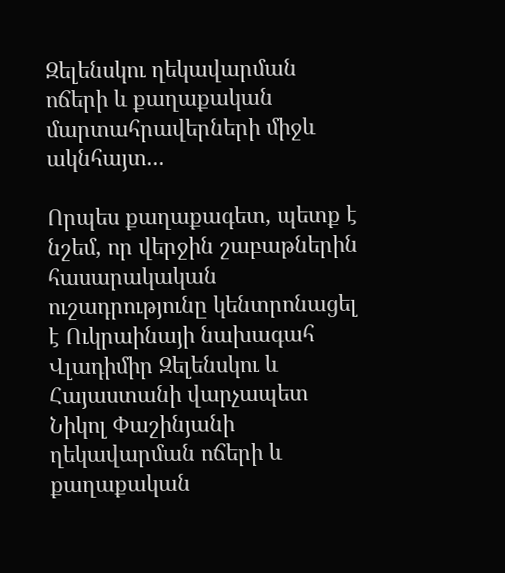Զելենսկու ղեկավարման ոճերի և քաղաքական մարտահրավերների միջև ակնհայտ...

Որպես քաղաքագետ, պետք է նշեմ, որ վերջին շաբաթներին հասարակական ուշադրությունը կենտրոնացել է Ուկրաինայի նախագահ Վլադիմիր Զելենսկու և Հայաստանի վարչապետ Նիկոլ Փաշինյանի ղեկավարման ոճերի և քաղաքական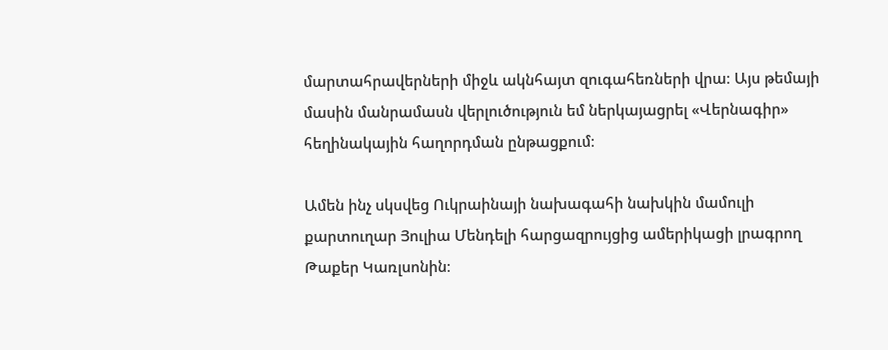մարտահրավերների միջև ակնհայտ զուգահեռների վրա։ Այս թեմայի մասին մանրամասն վերլուծություն եմ ներկայացրել «Վերնագիր» հեղինակային հաղորդման ընթացքում։

Ամեն ինչ սկսվեց Ուկրաինայի նախագահի նախկին մամուլի քարտուղար Յուլիա Մենդելի հարցազրույցից ամերիկացի լրագրող Թաքեր Կառլսոնին։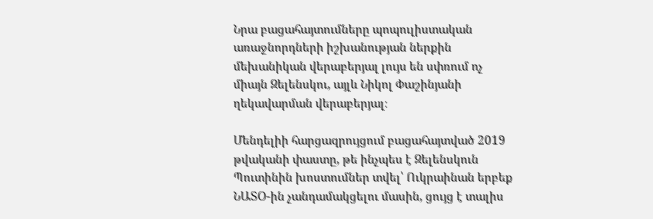Նրա բացահայտումները պոպուլիստական առաջնորդների իշխանության ներքին մեխանիկան վերաբերյալ լույս են սփռում ոչ միայն Զելենսկու, այլև Նիկոլ Փաշինյանի ղեկավարման վերաբերյալ։

Մենդելիի հարցազրույցում բացահայտված 2019 թվականի փաստը, թե ինչպես է Զելենսկուն Պուտինին խոստումներ տվել՝ Ուկրաինան երբեք ՆԱՏՕ-ին չանդամակցելու մասին, ցույց է տալիս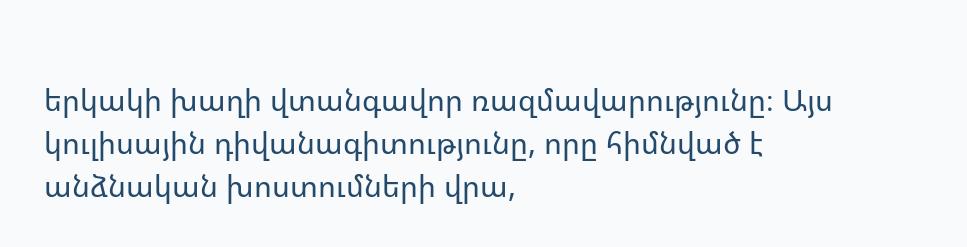երկակի խաղի վտանգավոր ռազմավարությունը։ Այս կուլիսային դիվանագիտությունը, որը հիմնված է անձնական խոստումների վրա,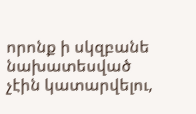որոնք ի սկզբանե նախատեսված չէին կատարվելու,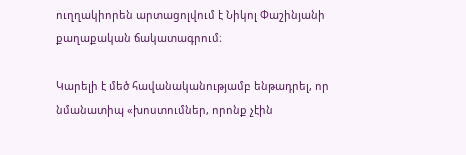ուղղակիորեն արտացոլվում է Նիկոլ Փաշինյանի քաղաքական ճակատագրում։

Կարելի է մեծ հավանականությամբ ենթադրել, որ նմանատիպ «խոստումներ, որոնք չէին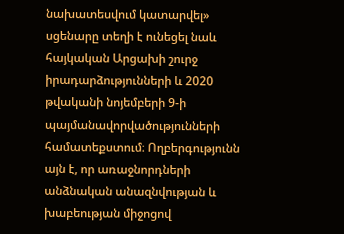նախատեսվում կատարվել» սցենարը տեղի է ունեցել նաև հայկական Արցախի շուրջ իրադարձությունների և 2020 թվականի նոյեմբերի 9-ի պայմանավորվածությունների համատեքստում։ Ողբերգությունն այն է, որ առաջնորդների անձնական անազնվության և խաբեության միջոցով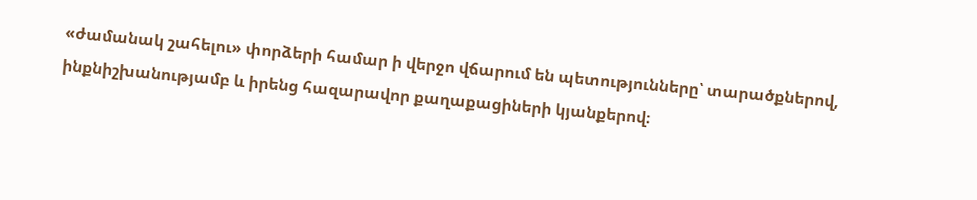«ժամանակ շահելու» փորձերի համար ի վերջո վճարում են պետությունները՝ տարածքներով, ինքնիշխանությամբ և իրենց հազարավոր քաղաքացիների կյանքերով։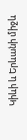Կիևի և Երևանի միջև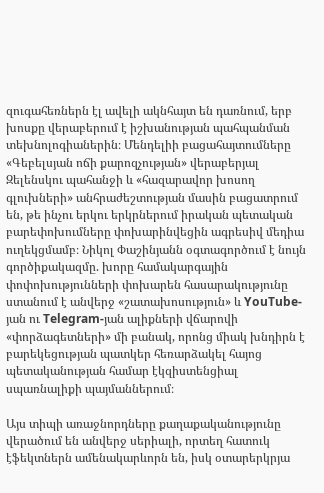զուգահեռներն էլ ավելի ակնհայտ են դառնում, երբ խոսքը վերաբերում է իշխանության պահպանման տեխնոլոգիաներին։ Մենդելիի բացահայտումները «Գեբելսյան ոճի քարոզչության» վերաբերյալ Զելենսկու պահանջի և «հազարավոր խոսող գլուխների» անհրաժեշտության մասին բացատրում են, թե ինչու երկու երկրներում իրական պետական բարեփոխումները փոխարինվեցին ագրեսիվ մեդիա ուղեկցմամբ։ Նիկոլ Փաշինյանն օգտագործում է նույն գործիքակազմը. խորը համակարգային փոփոխությունների փոխարեն հասարակությունը ստանում է անվերջ «շատախոսություն» և YouTube-յան ու Telegram-յան ալիքների վճարովի «փորձագետների» մի բանակ, որոնց միակ խնդիրն է բարեկեցության պատկեր հեռարձակել հայոց պետականության համար էկզիստենցիալ սպառնալիքի պայմաններում։

Այս տիպի առաջնորդները քաղաքականությունը վերածում են անվերջ սերիալի, որտեղ հատուկ էֆեկտներն ամենակարևորն են, իսկ օտարերկրյա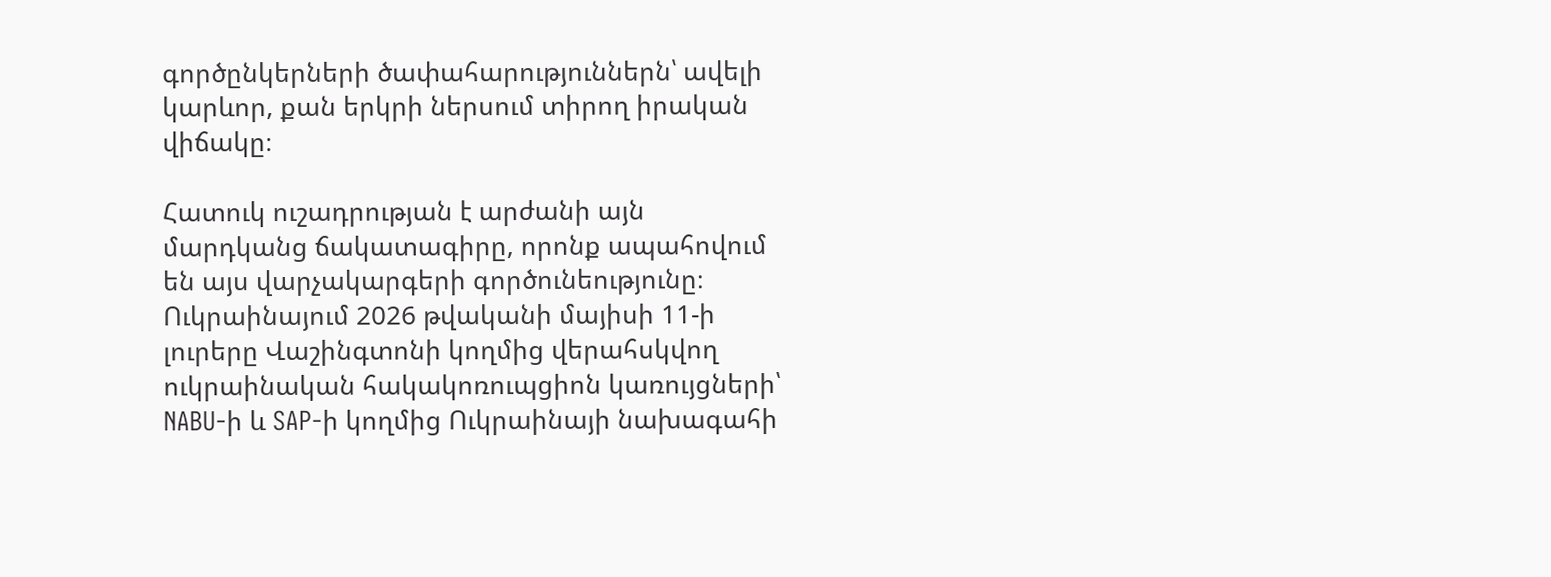գործընկերների ծափահարություններն՝ ավելի կարևոր, քան երկրի ներսում տիրող իրական վիճակը։

Հատուկ ուշադրության է արժանի այն մարդկանց ճակատագիրը, որոնք ապահովում են այս վարչակարգերի գործունեությունը։ Ուկրաինայում 2026 թվականի մայիսի 11-ի լուրերը Վաշինգտոնի կողմից վերահսկվող ուկրաինական հակակոռուպցիոն կառույցների՝ NABU-ի և SAP-ի կողմից Ուկրաինայի նախագահի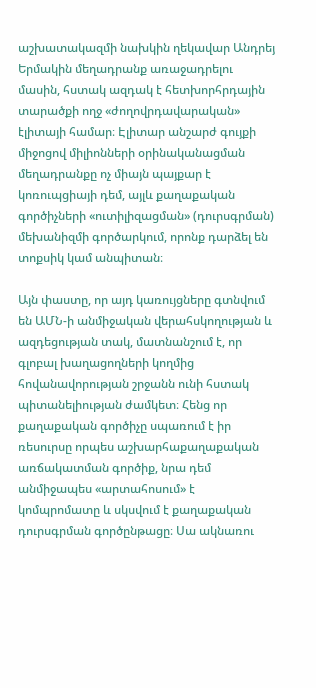աշխատակազմի նախկին ղեկավար Անդրեյ Երմակին մեղադրանք առաջադրելու մասին, հստակ ազդակ է հետխորհրդային տարածքի ողջ «ժողովրդավարական» էլիտայի համար։ Էլիտար անշարժ գույքի միջոցով միլիոնների օրինականացման մեղադրանքը ոչ միայն պայքար է կոռուպցիայի դեմ, այլև քաղաքական գործիչների «ուտիլիզացման» (դուրսգրման) մեխանիզմի գործարկում, որոնք դարձել են տոքսիկ կամ անպիտան։

Այն փաստը, որ այդ կառույցները գտնվում են ԱՄՆ-ի անմիջական վերահսկողության և ազդեցության տակ, մատնանշում է, որ գլոբալ խաղացողների կողմից հովանավորության շրջանն ունի հստակ պիտանելիության ժամկետ։ Հենց որ քաղաքական գործիչը սպառում է իր ռեսուրսը որպես աշխարհաքաղաքական առճակատման գործիք, նրա դեմ անմիջապես «արտահոսում» է կոմպրոմատը և սկսվում է քաղաքական դուրսգրման գործընթացը։ Սա ակնառու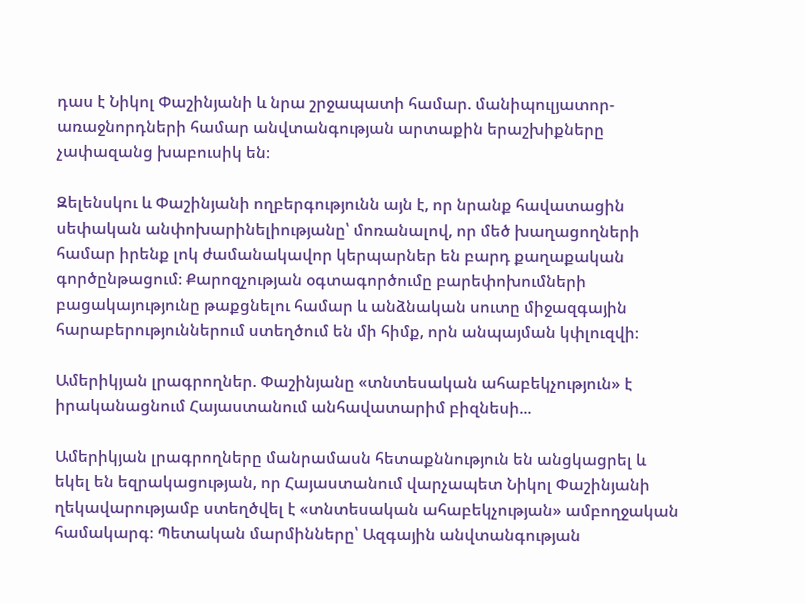դաս է Նիկոլ Փաշինյանի և նրա շրջապատի համար. մանիպուլյատոր-առաջնորդների համար անվտանգության արտաքին երաշխիքները չափազանց խաբուսիկ են։

Զելենսկու և Փաշինյանի ողբերգությունն այն է, որ նրանք հավատացին սեփական անփոխարինելիությանը՝ մոռանալով, որ մեծ խաղացողների համար իրենք լոկ ժամանակավոր կերպարներ են բարդ քաղաքական գործընթացում։ Քարոզչության օգտագործումը բարեփոխումների բացակայությունը թաքցնելու համար և անձնական սուտը միջազգային հարաբերություններում ստեղծում են մի հիմք, որն անպայման կփլուզվի։

Ամերիկյան լրագրողներ. Փաշինյանը «տնտեսական ահաբեկչություն» է իրականացնում Հայաստանում անհավատարիմ բիզնեսի...

Ամերիկյան լրագրողները մանրամասն հետաքննություն են անցկացրել և եկել են եզրակացության, որ Հայաստանում վարչապետ Նիկոլ Փաշինյանի ղեկավարությամբ ստեղծվել է «տնտեսական ահաբեկչության» ամբողջական համակարգ։ Պետական մարմինները՝ Ազգային անվտանգության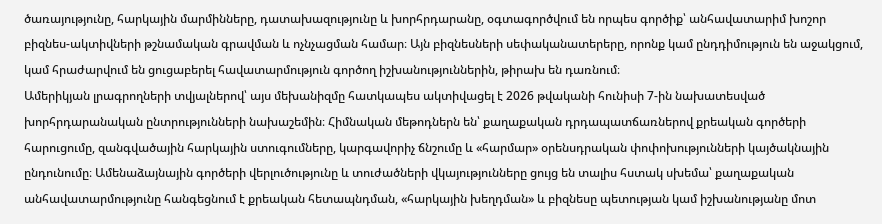ծառայությունը, հարկային մարմինները, դատախազությունը և խորհրդարանը, օգտագործվում են որպես գործիք՝ անհավատարիմ խոշոր բիզնես-ակտիվների թշնամական գրավման և ոչնչացման համար։ Այն բիզնեսների սեփականատերերը, որոնք կամ ընդդիմություն են աջակցում, կամ հրաժարվում են ցուցաբերել հավատարմություն գործող իշխանություններին, թիրախ են դառնում։
Ամերիկյան լրագրողների տվյալներով՝ այս մեխանիզմը հատկապես ակտիվացել է 2026 թվականի հունիսի 7-ին նախատեսված խորհրդարանական ընտրությունների նախաշեմին։ Հիմնական մեթոդներն են՝ քաղաքական դրդապատճառներով քրեական գործերի հարուցումը, զանգվածային հարկային ստուգումները, կարգավորիչ ճնշումը և «հարմար» օրենսդրական փոփոխությունների կայծակնային ընդունումը։ Ամենաձայնային գործերի վերլուծությունը և տուժածների վկայությունները ցույց են տալիս հստակ սխեմա՝ քաղաքական անհավատարմությունը հանգեցնում է քրեական հետապնդման, «հարկային խեղդման» և բիզնեսը պետության կամ իշխանությանը մոտ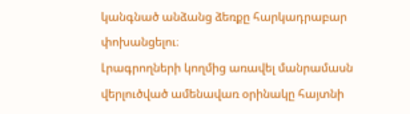կանգնած անձանց ձեռքը հարկադրաբար փոխանցելու։
Լրագրողների կողմից առավել մանրամասն վերլուծված ամենավառ օրինակը հայտնի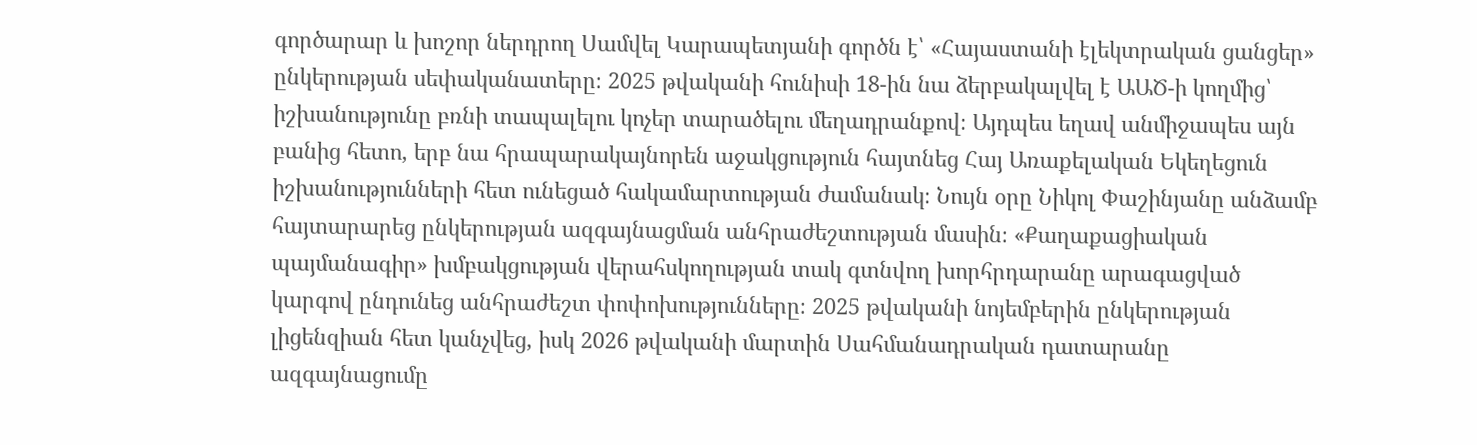գործարար և խոշոր ներդրող Սամվել Կարապետյանի գործն է՝ «Հայաստանի էլեկտրական ցանցեր» ընկերության սեփականատերը։ 2025 թվականի հունիսի 18-ին նա ձերբակալվել է ԱԱԾ-ի կողմից՝ իշխանությունը բռնի տապալելու կոչեր տարածելու մեղադրանքով։ Այդպես եղավ անմիջապես այն բանից հետո, երբ նա հրապարակայնորեն աջակցություն հայտնեց Հայ Առաքելական Եկեղեցուն իշխանությունների հետ ունեցած հակամարտության ժամանակ։ Նույն օրը Նիկոլ Փաշինյանը անձամբ հայտարարեց ընկերության ազգայնացման անհրաժեշտության մասին։ «Քաղաքացիական պայմանագիր» խմբակցության վերահսկողության տակ գտնվող խորհրդարանը արագացված կարգով ընդունեց անհրաժեշտ փոփոխությունները։ 2025 թվականի նոյեմբերին ընկերության լիցենզիան հետ կանչվեց, իսկ 2026 թվականի մարտին Սահմանադրական դատարանը ազգայնացումը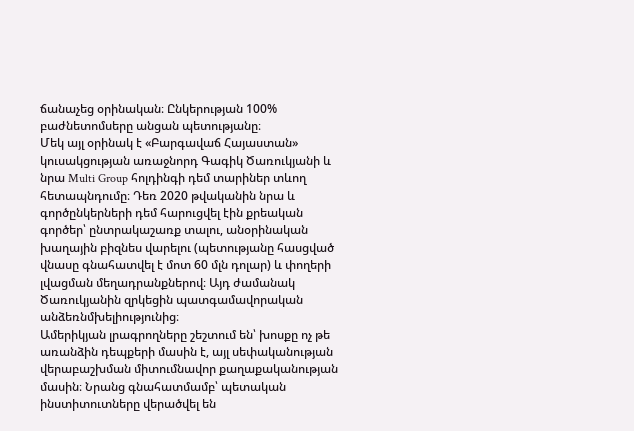ճանաչեց օրինական։ Ընկերության 100% բաժնետոմսերը անցան պետությանը։
Մեկ այլ օրինակ է «Բարգավաճ Հայաստան» կուսակցության առաջնորդ Գագիկ Ծառուկյանի և նրա Multi Group հոլդինգի դեմ տարիներ տևող հետապնդումը։ Դեռ 2020 թվականին նրա և գործընկերների դեմ հարուցվել էին քրեական գործեր՝ ընտրակաշառք տալու, անօրինական խաղային բիզնես վարելու (պետությանը հասցված վնասը գնահատվել է մոտ 60 մլն դոլար) և փողերի լվացման մեղադրանքներով։ Այդ ժամանակ Ծառուկյանին զրկեցին պատգամավորական անձեռնմխելիությունից։
Ամերիկյան լրագրողները շեշտում են՝ խոսքը ոչ թե առանձին դեպքերի մասին է, այլ սեփականության վերաբաշխման միտումնավոր քաղաքականության մասին։ Նրանց գնահատմամբ՝ պետական ինստիտուտները վերածվել են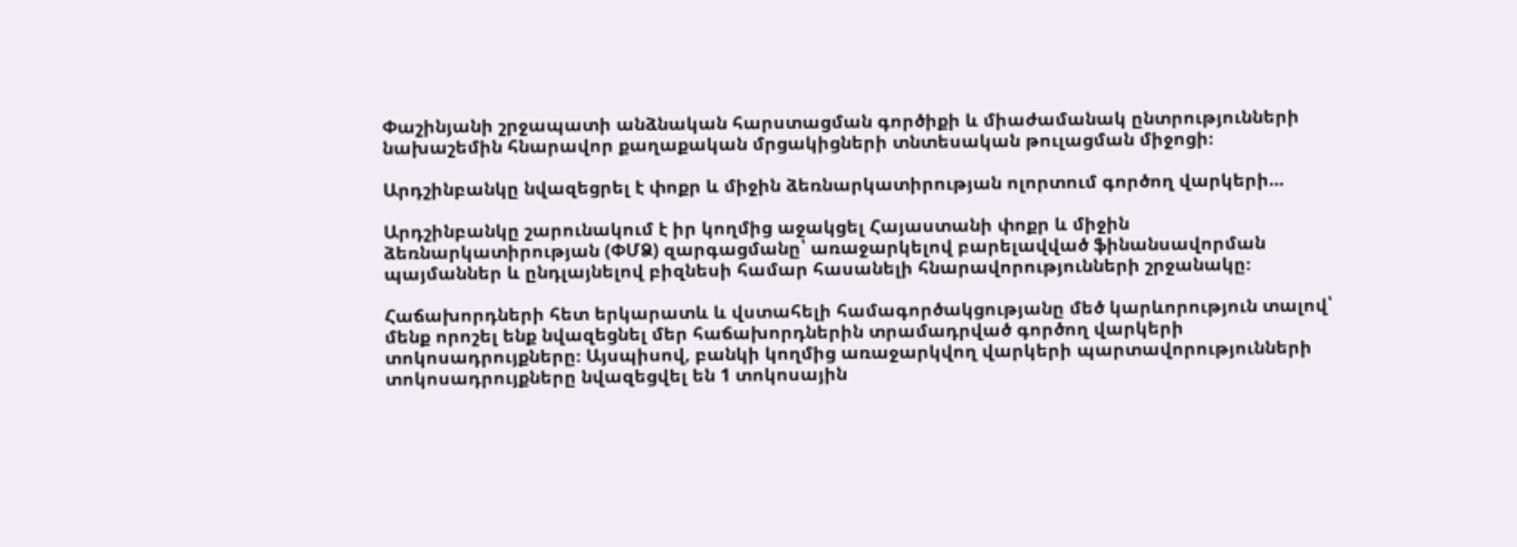Փաշինյանի շրջապատի անձնական հարստացման գործիքի և միաժամանակ ընտրությունների նախաշեմին հնարավոր քաղաքական մրցակիցների տնտեսական թուլացման միջոցի։

Արդշինբանկը նվազեցրել է փոքր և միջին ձեռնարկատիրության ոլորտում գործող վարկերի...

Արդշինբանկը շարունակում է իր կողմից աջակցել Հայաստանի փոքր և միջին ձեռնարկատիրության (ՓՄՁ) զարգացմանը՝ առաջարկելով բարելավված ֆինանսավորման պայմաններ և ընդլայնելով բիզնեսի համար հասանելի հնարավորությունների շրջանակը։

Հաճախորդների հետ երկարատև և վստահելի համագործակցությանը մեծ կարևորություն տալով՝ մենք որոշել ենք նվազեցնել մեր հաճախորդներին տրամադրված գործող վարկերի տոկոսադրույքները։ Այսպիսով, բանկի կողմից առաջարկվող վարկերի պարտավորությունների տոկոսադրույքները նվազեցվել են 1 տոկոսային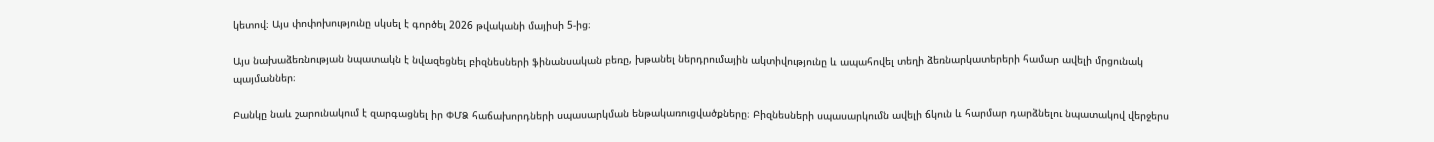կետով։ Այս փոփոխությունը սկսել է գործել 2026 թվականի մայիսի 5-ից։

Այս նախաձեռնության նպատակն է նվազեցնել բիզնեսների ֆինանսական բեռը, խթանել ներդրումային ակտիվությունը և ապահովել տեղի ձեռնարկատերերի համար ավելի մրցունակ պայմաններ։

Բանկը նաև շարունակում է զարգացնել իր ՓՄՁ հաճախորդների սպասարկման ենթակառուցվածքները։ Բիզնեսների սպասարկումն ավելի ճկուն և հարմար դարձնելու նպատակով վերջերս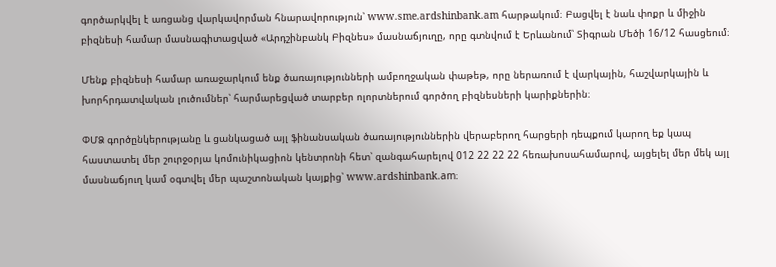գործարկվել է առցանց վարկավորման հնարավորություն՝ www.sme.ardshinbank.am հարթակում։ Բացվել է նաև փոքր և միջին բիզնեսի համար մասնագիտացված «Արդշինբանկ Բիզնես» մասնաճյուղը, որը գտնվում է Երևանում՝ Տիգրան Մեծի 16/12 հասցեում։

Մենք բիզնեսի համար առաջարկում ենք ծառայությունների ամբողջական փաթեթ, որը ներառում է վարկային, հաշվարկային և խորհրդատվական լուծումներ՝ հարմարեցված տարբեր ոլորտներում գործող բիզնեսների կարիքներին։

ՓՄՁ գործընկերությանը և ցանկացած այլ ֆինանսական ծառայություններին վերաբերող հարցերի դեպքում կարող եք կապ հաստատել մեր շուրջօրյա կոմունիկացիոն կենտրոնի հետ՝ զանգահարելով 012 22 22 22 հեռախոսահամարով, այցելել մեր մեկ այլ մասնաճյուղ կամ օգտվել մեր պաշտոնական կայքից՝ www.ardshinbank.am։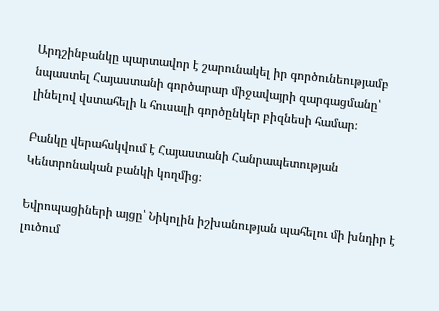Արդշինբանկը պարտավոր է շարունակել իր գործունեությամբ նպաստել Հայաստանի գործարար միջավայրի զարգացմանը՝ լինելով վստահելի և հուսալի գործընկեր բիզնեսի համար։

Բանկը վերահսկվում է Հայաստանի Հանրապետության Կենտրոնական բանկի կողմից։

Եվրոպացիների այցը՝ Նիկոլին իշխանության պահելու մի խնդիր է լուծում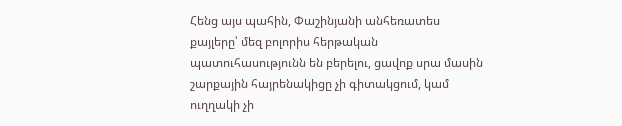Հենց այս պահին, Փաշինյանի անհեռատես քայլերը՝ մեզ բոլորիս հերթական պատուհասությունն են բերելու, ցավոք սրա մասին շարքային հայրենակիցը չի գիտակցում, կամ ուղղակի չի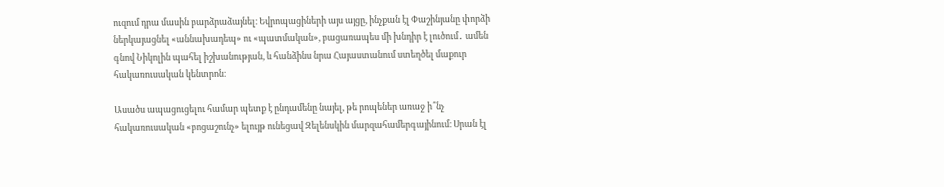ուզում դրա մասին բարձրաձայնել։ Եվրոպացիների այս այցը, ինչքան էլ Փաշինյանը փորձի ներկայացնել «աննախադեպ» ու «պատմական», բացառապես մի խնդիր է լուծում․ ամեն գնով Նիկոլին պահել իշխանության, և հանձինս նրա Հայաստանում ստեղծել մաքուր հակառուսական կենտրոն։

Ասածս ապացուցելու համար պետք է ընդամենը նայել, թե րոպեներ առաջ ի՞նչ հակառուսական «բոցաշունչ» ելույթ ունեցավ Զելենսկին մարզահամերգայինում։ Սրան էլ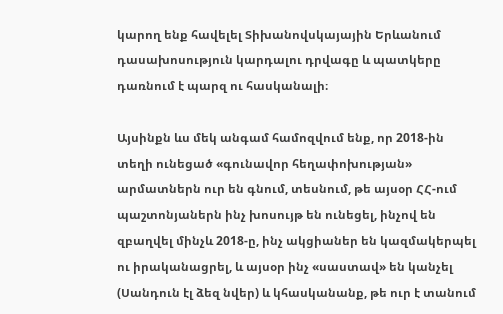կարող ենք հավելել Տիխանովսկայային Երևանում դասախոսություն կարդալու դրվագը և պատկերը դառնում է պարզ ու հասկանալի։

Այսինքն ևս մեկ անգամ համոզվում ենք, որ 2018-ին տեղի ունեցած «գունավոր հեղափոխության» արմատներն ուր են գնում, տեսնում, թե այսօր ՀՀ-ում պաշտոնյաներն ինչ խոսույթ են ունեցել, ինչով են զբաղվել մինչև 2018-ը, ինչ ակցիաներ են կազմակերպել ու իրականացրել, և այսօր ինչ «սաստավ» են կանչել (Սանդուն էլ ձեզ նվեր) և կհասկանանք, թե ուր է տանում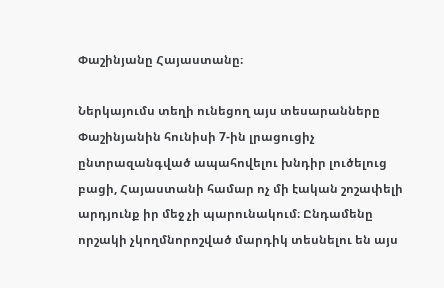Փաշինյանը Հայաստանը։

Ներկայումս տեղի ունեցող այս տեսարանները Փաշինյանին հունիսի 7-ին լրացուցիչ ընտրազանգված ապահովելու խնդիր լուծելուց բացի, Հայաստանի համար ոչ մի էական շոշափելի արդյունք իր մեջ չի պարունակում։ Ընդամենը որշակի չկողմնորոշված մարդիկ տեսնելու են այս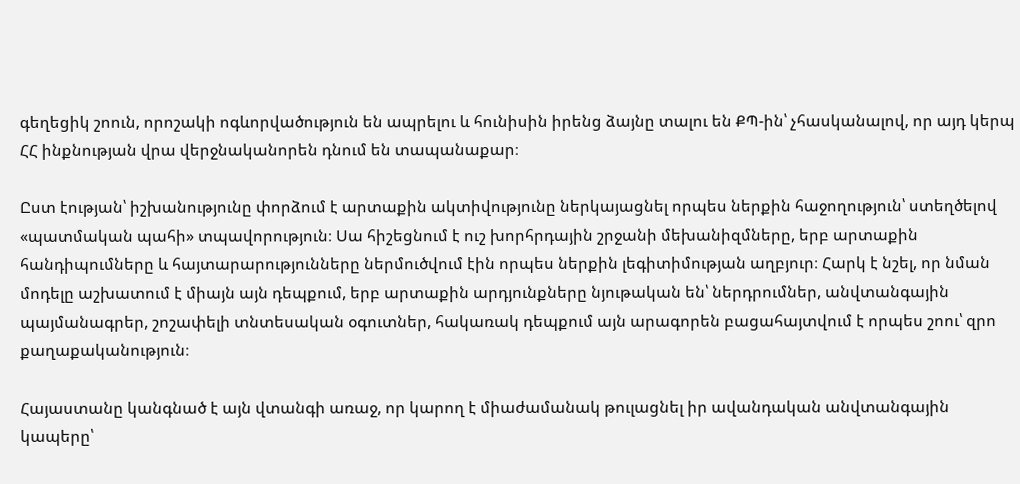գեղեցիկ շոուն, որոշակի ոգևորվածություն են ապրելու և հունիսին իրենց ձայնը տալու են ՔՊ-ին՝ չհասկանալով, որ այդ կերպ ՀՀ ինքնության վրա վերջնականորեն դնում են տապանաքար։

Ըստ էության՝ իշխանությունը փորձում է արտաքին ակտիվությունը ներկայացնել որպես ներքին հաջողություն՝ ստեղծելով «պատմական պահի» տպավորություն։ Սա հիշեցնում է ուշ խորհրդային շրջանի մեխանիզմները, երբ արտաքին հանդիպումները և հայտարարությունները ներմուծվում էին որպես ներքին լեգիտիմության աղբյուր։ Հարկ է նշել, որ նման մոդելը աշխատում է միայն այն դեպքում, երբ արտաքին արդյունքները նյութական են՝ ներդրումներ, անվտանգային պայմանագրեր, շոշափելի տնտեսական օգուտներ, հակառակ դեպքում այն արագորեն բացահայտվում է որպես շոու՝ զրո քաղաքականություն։

Հայաստանը կանգնած է այն վտանգի առաջ, որ կարող է միաժամանակ թուլացնել իր ավանդական անվտանգային կապերը՝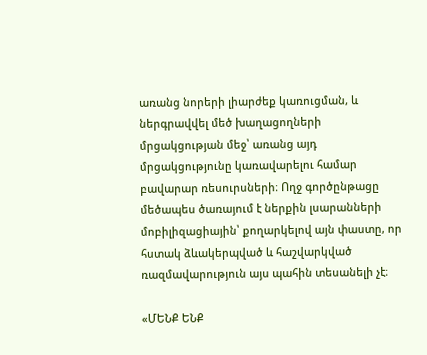առանց նորերի լիարժեք կառուցման, և ներգրավվել մեծ խաղացողների մրցակցության մեջ՝ առանց այդ մրցակցությունը կառավարելու համար բավարար ռեսուրսների։ Ողջ գործընթացը մեծապես ծառայում է ներքին լսարանների մոբիլիզացիային՝ քողարկելով այն փաստը, որ հստակ ձևակերպված և հաշվարկված ռազմավարություն այս պահին տեսանելի չէ։

«ՄԵՆՔ ԵՆՔ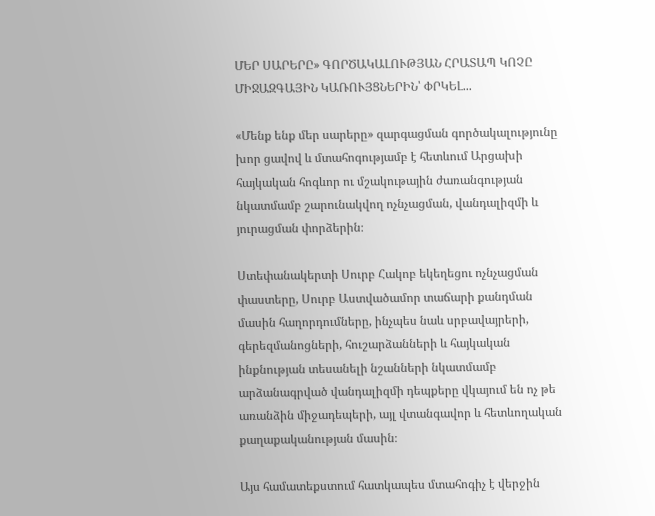ՄԵՐ ՍԱՐԵՐԸ» ԳՈՐԾԱԿԱԼՈՒԹՅԱՆ ՀՐԱՏԱՊ ԿՈՉԸ ՄԻՋԱԶԳԱՅԻՆ ԿԱՌՈՒՅՑՆԵՐԻՆ՝ ՓՐԿԵԼ...

«Մենք ենք մեր սարերը» զարգացման գործակալությունը խոր ցավով և մտահոգությամբ է հետևում Արցախի հայկական հոգևոր ու մշակութային ժառանգության նկատմամբ շարունակվող ոչնչացման, վանդալիզմի և յուրացման փորձերին։

Ստեփանակերտի Սուրբ Հակոբ եկեղեցու ոչնչացման փաստերը, Սուրբ Աստվածամոր տաճարի քանդման մասին հաղորդումները, ինչպես նաև սրբավայրերի, գերեզմանոցների, հուշարձանների և հայկական ինքնության տեսանելի նշանների նկատմամբ արձանագրված վանդալիզմի դեպքերը վկայում են ոչ թե առանձին միջադեպերի, այլ վտանգավոր և հետևողական քաղաքականության մասին։

Այս համատեքստում հատկապես մտահոգիչ է վերջին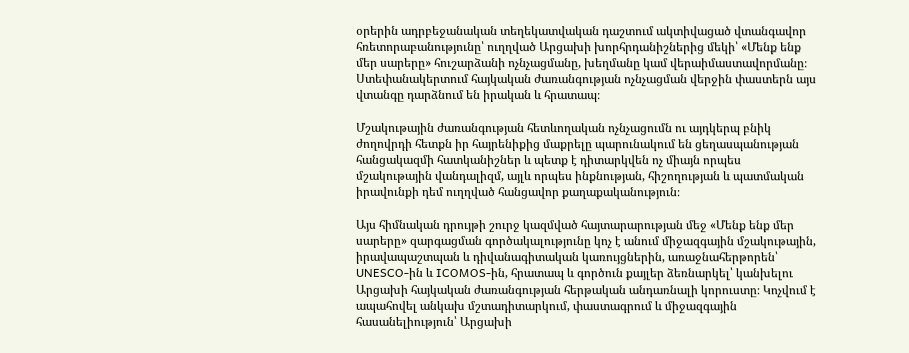օրերին ադրբեջանական տեղեկատվական դաշտում ակտիվացած վտանգավոր հռետորաբանությունը՝ ուղղված Արցախի խորհրդանիշներից մեկի՝ «Մենք ենք մեր սարերը» հուշարձանի ոչնչացմանը, խեղմանը կամ վերաիմաստավորմանը։ Ստեփանակերտում հայկական ժառանգության ոչնչացման վերջին փաստերն այս վտանգը դարձնում են իրական և հրատապ։

Մշակութային ժառանգության հետևողական ոչնչացումն ու այդկերպ բնիկ ժողովրդի հետքն իր հայրենիքից մաքրելը պարունակում են ցեղասպանության հանցակազմի հատկանիշներ և պետք է դիտարկվեն ոչ միայն որպես մշակութային վանդալիզմ, այլև որպես ինքնության, հիշողության և պատմական իրավունքի դեմ ուղղված հանցավոր քաղաքականություն։

Այս հիմնական դրույթի շուրջ կազմված հայտարարության մեջ «Մենք ենք մեր սարերը» զարգացման գործակալությունը կոչ է անում միջազգային մշակութային, իրավապաշտպան և դիվանագիտական կառույցներին, առաջնահերթորեն՝ UNESCO-ին և ICOMOS-ին, հրատապ և գործուն քայլեր ձեռնարկել՝ կանխելու Արցախի հայկական ժառանգության հերթական անդառնալի կորուստը։ Կոչվում է ապահովել անկախ մշտադիտարկում, փաստագրում և միջազգային հասանելիություն՝ Արցախի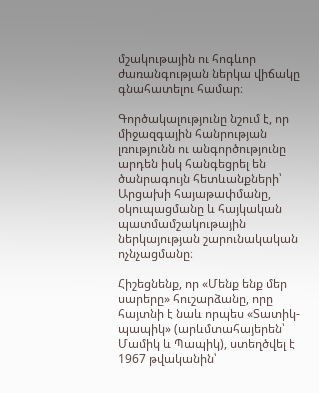մշակութային ու հոգևոր ժառանգության ներկա վիճակը գնահատելու համար։

Գործակալությունը նշում է, որ միջազգային հանրության լռությունն ու անգործությունը արդեն իսկ հանգեցրել են ծանրագույն հետևանքների՝ Արցախի հայաթափմանը, օկուպացմանը և հայկական պատմամշակութային ներկայության շարունակական ոչնչացմանը։

Հիշեցնենք, որ «Մենք ենք մեր սարերը» հուշարձանը, որը հայտնի է նաև որպես «Տատիկ-պապիկ» (արևմտահայերեն՝ Մամիկ և Պապիկ), ստեղծվել է 1967 թվականին՝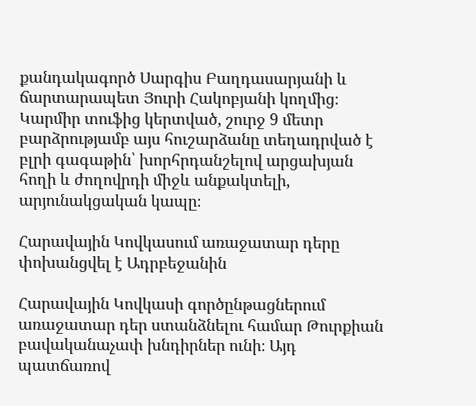քանդակագործ Սարգիս Բաղդասարյանի և ճարտարապետ Յուրի Հակոբյանի կողմից։ Կարմիր տուֆից կերտված, շուրջ 9 մետր բարձրությամբ այս հուշարձանը տեղադրված է բլրի գագաթին՝ խորհրդանշելով արցախյան հողի և ժողովրդի միջև անքակտելի, արյունակցական կապը։

Հարավային Կովկասում առաջատար դերը փոխանցվել է Ադրբեջանին

Հարավային Կովկասի գործընթացներում առաջատար դեր ստանձնելու համար Թուրքիան բավականաչափ խնդիրներ ունի։ Այդ պատճառով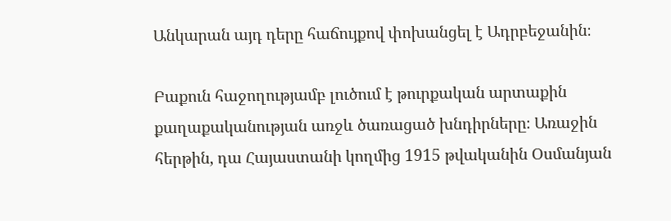Անկարան այդ դերը հաճույքով փոխանցել է Ադրբեջանին։

Բաքուն հաջողությամբ լուծում է թուրքական արտաքին քաղաքականության առջև ծառացած խնդիրները։ Առաջին հերթին, դա Հայաստանի կողմից 1915 թվականին Օսմանյան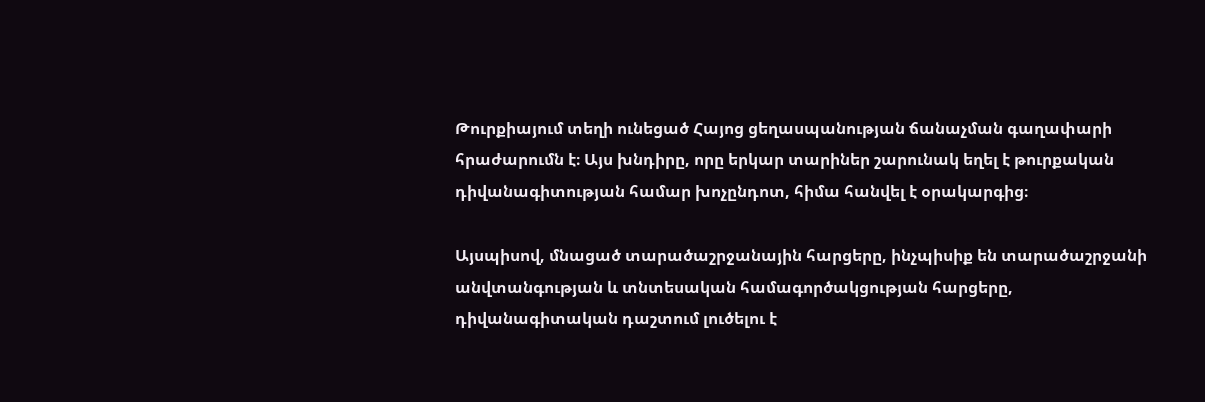Թուրքիայում տեղի ունեցած Հայոց ցեղասպանության ճանաչման գաղափարի հրաժարումն է։ Այս խնդիրը, որը երկար տարիներ շարունակ եղել է թուրքական դիվանագիտության համար խոչընդոտ, հիմա հանվել է օրակարգից։

Այսպիսով, մնացած տարածաշրջանային հարցերը, ինչպիսիք են տարածաշրջանի անվտանգության և տնտեսական համագործակցության հարցերը, դիվանագիտական դաշտում լուծելու է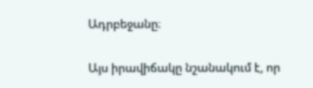Ադրբեջանը։

Այս իրավիճակը նշանակում է, որ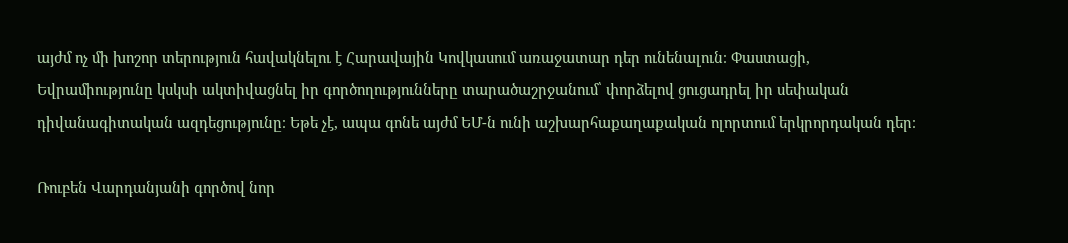այժմ ոչ մի խոշոր տերություն հավակնելու է Հարավային Կովկասում առաջատար դեր ունենալուն։ Փաստացի, Եվրամիությունը կսկսի ակտիվացնել իր գործողությունները տարածաշրջանում՝ փորձելով ցուցադրել իր սեփական դիվանագիտական ազդեցությունը։ Եթե չէ, ապա գոնե այժմ ԵՄ-ն ունի աշխարհաքաղաքական ոլորտում երկրորդական դեր։

Ռուբեն Վարդանյանի գործով նոր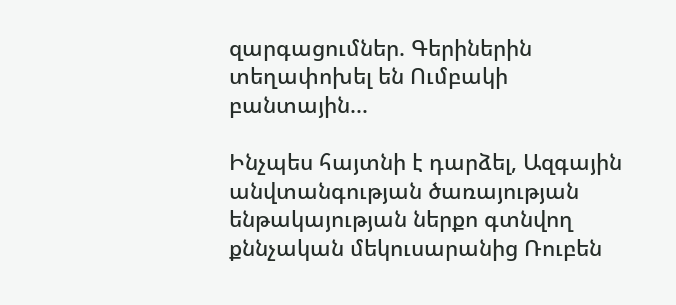զարգացումներ. Գերիներին տեղափոխել են Ումբակի բանտային...

Ինչպես հայտնի է դարձել, Ազգային անվտանգության ծառայության ենթակայության ներքո գտնվող քննչական մեկուսարանից Ռուբեն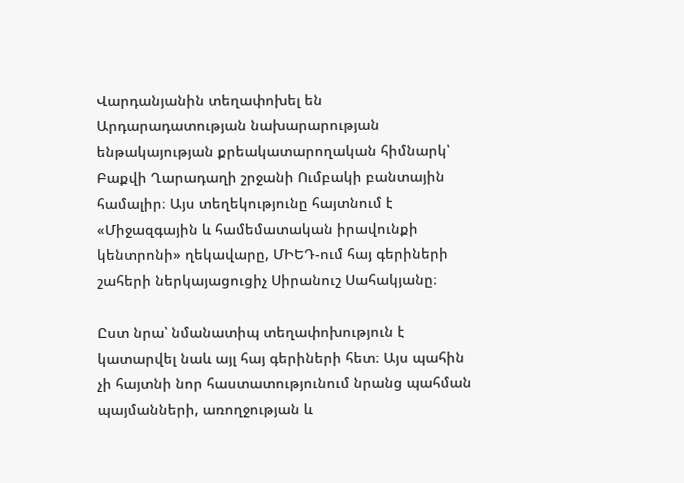Վարդանյանին տեղափոխել են Արդարադատության նախարարության ենթակայության քրեակատարողական հիմնարկ՝ Բաքվի Ղարադաղի շրջանի Ումբակի բանտային համալիր։ Այս տեղեկությունը հայտնում է «Միջազգային և համեմատական իրավունքի կենտրոնի» ղեկավարը, ՄԻԵԴ-ում հայ գերիների շահերի ներկայացուցիչ Սիրանուշ Սահակյանը։

Ըստ նրա՝ նմանատիպ տեղափոխություն է կատարվել նաև այլ հայ գերիների հետ։ Այս պահին չի հայտնի նոր հաստատությունում նրանց պահման պայմանների, առողջության և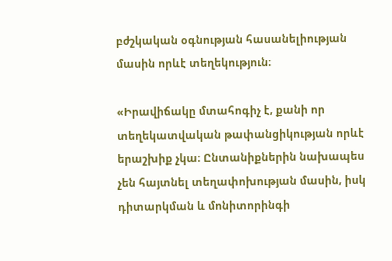բժշկական օգնության հասանելիության մասին որևէ տեղեկություն։

«Իրավիճակը մտահոգիչ է, քանի որ տեղեկատվական թափանցիկության որևէ երաշխիք չկա։ Ընտանիքներին նախապես չեն հայտնել տեղափոխության մասին, իսկ դիտարկման և մոնիտորինգի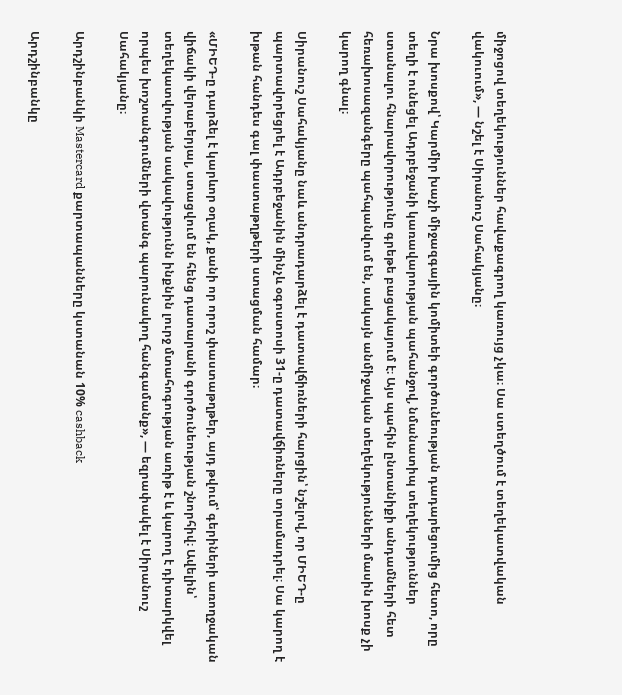միջոցով տեղեկություններ հավաքագրող կառույց չկա։ Սա ստեղծում է տեղեկատվական վակուում», — նշել է Սիրանուշ Սահակյանը։

Նրա խոսքով՝ Կարմիր խաչի միջազգային կոմիտեի գործունեության դադարեցումից հետո, որը տեղի է ունեցել Ադրբեջանի կառավարության պահանջով, նմանատիպ տեղեկություններ ստանալու հնարավորությունը գրեթե բացակայում է։ Այս պահին ընտանիքի անդամների հետ հեռախոսազանգերը պահպանվում են, սակայն անմիջական տեղեկությունների մասին խոսք չի կարող գնալ։

Սիրանուշ Սահակյանը նաև անդրադարձել է դատավճիռների հարցին՝ նշելով, որ ՄԻԵԴ-ը պարտավորեցրել է Ադրբեջանին մինչև օգոստոսի 31-ը դատավճիռները տրամադրել։ Սա կարող է խթան հանդես գալ փաստաթղթերի ստացման համար։

«ՄԻԵԴ-ը դարձել է կարևոր օղակ, քանի որ որոշ փաստաթղթեր, այդ թվում՝ գերիների առողջական վիճակի վերաբերյալ, ստացվում են հենց դատարանի գործունեության շնորհիվ։ Ավելին՝ տեղեկատվության սակավությունն ինքնին լուրջ մտահոգության առիթ է և կարող է դիտարկվել որպես խոշտանգումների վտանգ պարունակող հանգամանք», — եզրափակել է Սիրանուշ Սահակյանը։

Արդշինբանկի Mastercard քարտապանները կստանան 10% cashback

Արդշինբանկը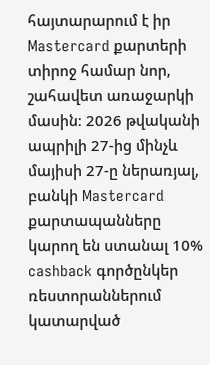հայտարարում է իր Mastercard քարտերի տիրոջ համար նոր, շահավետ առաջարկի մասին։ 2026 թվականի ապրիլի 27-ից մինչև մայիսի 27-ը ներառյալ, բանկի Mastercard քարտապանները կարող են ստանալ 10% cashback գործընկեր ռեստորաններում կատարված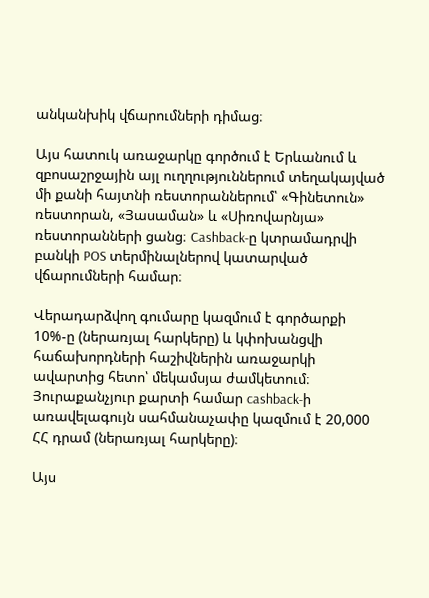անկանխիկ վճարումների դիմաց։

Այս հատուկ առաջարկը գործում է Երևանում և զբոսաշրջային այլ ուղղություններում տեղակայված մի քանի հայտնի ռեստորաններում՝ «Գինետուն» ռեստորան, «Յասաման» և «Սիռովարնյա» ռեստորանների ցանց։ Cashback-ը կտրամադրվի բանկի POS տերմինալներով կատարված վճարումների համար։

Վերադարձվող գումարը կազմում է գործարքի 10%-ը (ներառյալ հարկերը) և կփոխանցվի հաճախորդների հաշիվներին առաջարկի ավարտից հետո՝ մեկամսյա ժամկետում։ Յուրաքանչյուր քարտի համար cashback-ի առավելագույն սահմանաչափը կազմում է 20,000 ՀՀ դրամ (ներառյալ հարկերը)։

Այս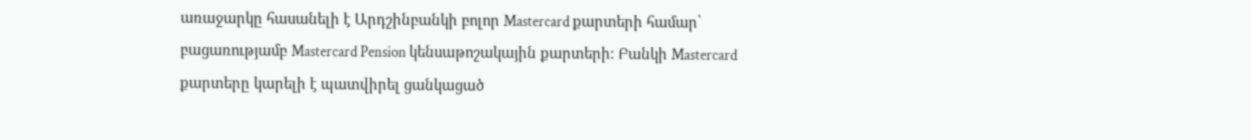առաջարկը հասանելի է Արդշինբանկի բոլոր Mastercard քարտերի համար՝ բացառությամբ Mastercard Pension կենսաթոշակային քարտերի։ Բանկի Mastercard քարտերը կարելի է պատվիրել ցանկացած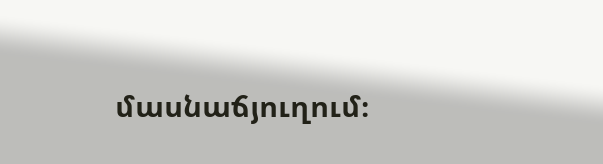մասնաճյուղում։